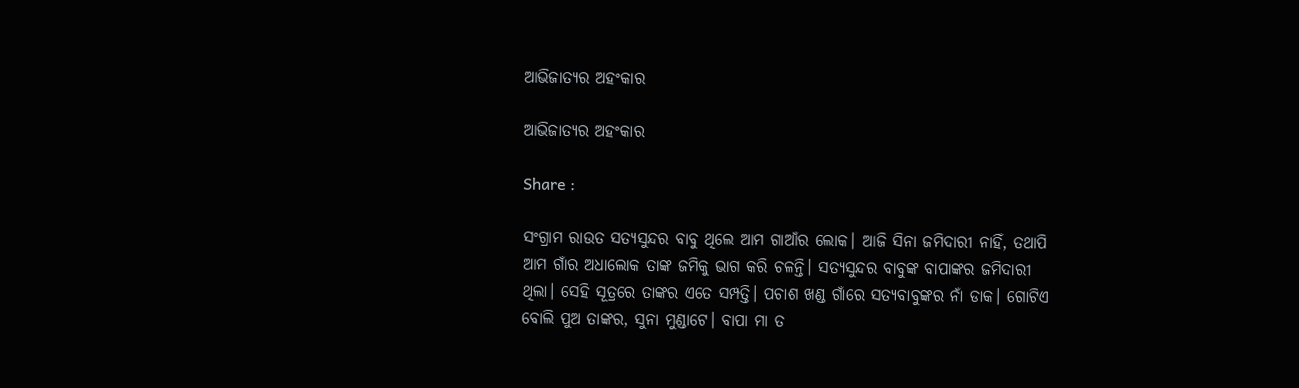ଆଭିଜାତ୍ୟର ଅହଂକାର

ଆଭିଜାତ୍ୟର ଅହଂକାର

Share :

ସଂଗ୍ରାମ ରାଉତ ସତ୍ୟସୁନ୍ଦର ବାବୁ ଥିଲେ ଆମ ଗାଆଁର ଲୋକ। ଆଜି ସିନା ଜମିଦାରୀ ନାହିଁ, ତଥାପି ଆମ ଗାଁର ଅଧାଲୋକ ତାଙ୍କ ଜମିକୁ ଭାଗ କରି ଚଳନ୍ତି। ସତ୍ୟସୁନ୍ଦର ବାବୁଙ୍କ ବାପାଙ୍କର ଜମିଦାରୀ ଥିଲା। ସେହି ସୂତ୍ରରେ ତାଙ୍କର ଏତେ ସମ୍ପତ୍ତି। ପଚାଶ ଖଣ୍ଡ ଗାଁରେ ସତ୍ୟବାବୁଙ୍କର ନାଁ ଡାକ। ଗୋଟିଏ ବୋଲି ପୁଅ ତାଙ୍କର, ସୁନା ମୁଣ୍ଡାଟେ। ବାପା ମା ତ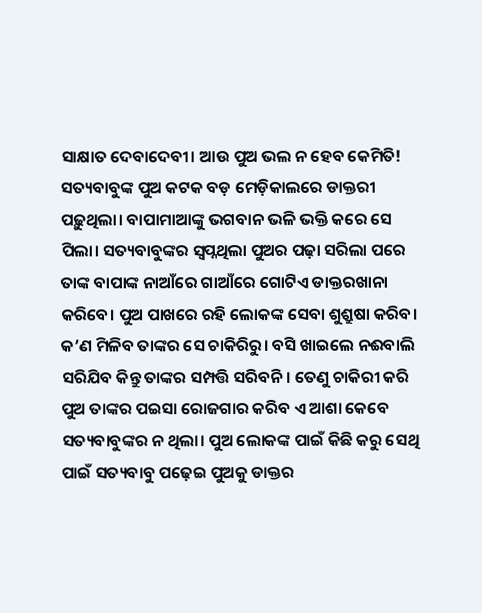ସାକ୍ଷାତ ଦେବାଦେବୀ। ଆଉ ପୁଅ ଭଲ ନ ହେବ କେମିତି! ସତ୍ୟବାବୁଙ୍କ ପୁଅ କଟକ ବଡ଼ ମେଡ଼ିକାଲରେ ଡାକ୍ତରୀ ପଢ଼ୁଥିଲା। ବାପାମାଆଙ୍କୁ ଭଗବାନ ଭଳି ଭକ୍ତି କରେ ସେ ପିଲା। ସତ୍ୟବାବୁଙ୍କର ସ୍ବପ୍ନଥିଲା ପୁଅର ପଢ଼ା ସରିଲା ପରେ ତାଙ୍କ ବାପାଙ୍କ ନାଆଁରେ ଗାଆଁରେ ଗୋଟିଏ ଡାକ୍ତରଖାନା କରିବେ। ପୁଅ ପାଖରେ ରହି ଲୋକଙ୍କ ସେବା ଶୁଶ୍ରୁଷା କରିବ। କ’ଣ ମିଳିବ ତାଙ୍କର ସେ ଚାକିରିରୁ। ବସି ଖାଇଲେ ନଈବାଲି ସରିଯିବ କିନ୍ତୁ ତାଙ୍କର ସମ୍ପତ୍ତି ସରିବନି। ତେଣୁ ଚାକିରୀ କରି ପୁଅ ତାଙ୍କର ପଇସା ରୋଜଗାର କରିବ ଏ ଆଶା କେବେ ସତ୍ୟବାବୁଙ୍କର ନ ଥିଲା। ପୁଅ ଲୋକଙ୍କ ପାଇଁ କିଛି କରୁ ସେଥି ପାଇଁ ସତ୍ୟବାବୁ ପଢ଼େଇ ପୁଅକୁ ଡାକ୍ତର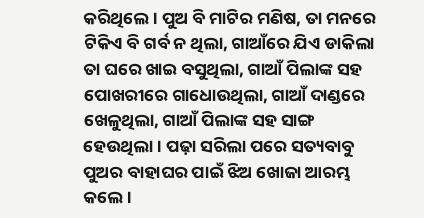କରିଥିଲେ। ପୁଅ ବି ମାଟିର ମଣିଷ, ତା ମନରେ ଟିକିଏ ବି ଗର୍ବ ନ ଥିଲା, ଗାଆଁରେ ଯିଏ ଡାକିଲା ତା ଘରେ ଖାଇ ବସୁଥିଲା, ଗାଆଁ ପିଲାଙ୍କ ସହ ପୋଖରୀରେ ଗାଧୋଉଥିଲା, ଗାଆଁ ଦାଣ୍ଡରେ ଖେଳୁଥିଲା, ଗାଆଁ ପିଲାଙ୍କ ସହ ସାଙ୍ଗ ହେଉଥିଲା। ପଢ଼ା ସରିଲା ପରେ ସତ୍ୟବାବୁ ପୁଅର ବାହାଘର ପାଇଁ ଝିଅ ଖୋଜା ଆରମ୍ଭ କଲେ।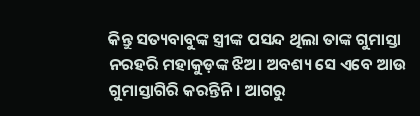କିନ୍ତୁ ସତ୍ୟବାବୁଙ୍କ ସ୍ତ୍ରୀଙ୍କ ପସନ୍ଦ ଥିଲା ତାଙ୍କ ଗୁମାସ୍ତା ନରହରି ମହାକୁଡ଼ଙ୍କ ଝିଅ। ଅବଶ୍ୟ ସେ ଏବେ ଆଉ ଗୁମାସ୍ତାଗିରି କରନ୍ତିନି। ଆଗରୁ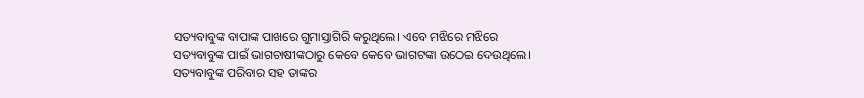ସତ୍ୟବାବୁଙ୍କ ବାପାଙ୍କ ପାଖରେ ଗୁମାସ୍ତାଗିରି କରୁଥିଲେ। ଏବେ ମଝିରେ ମଝିରେ ସତ୍ୟବାବୁଙ୍କ ପାଇଁ ଭାଗଚାଷୀଙ୍କଠାରୁ କେବେ କେବେ ଭାଗଟଙ୍କା ଉଠେଇ ଦେଉଥିଲେ। ସତ୍ୟବାବୁଙ୍କ ପରିବାର ସହ ତାଙ୍କର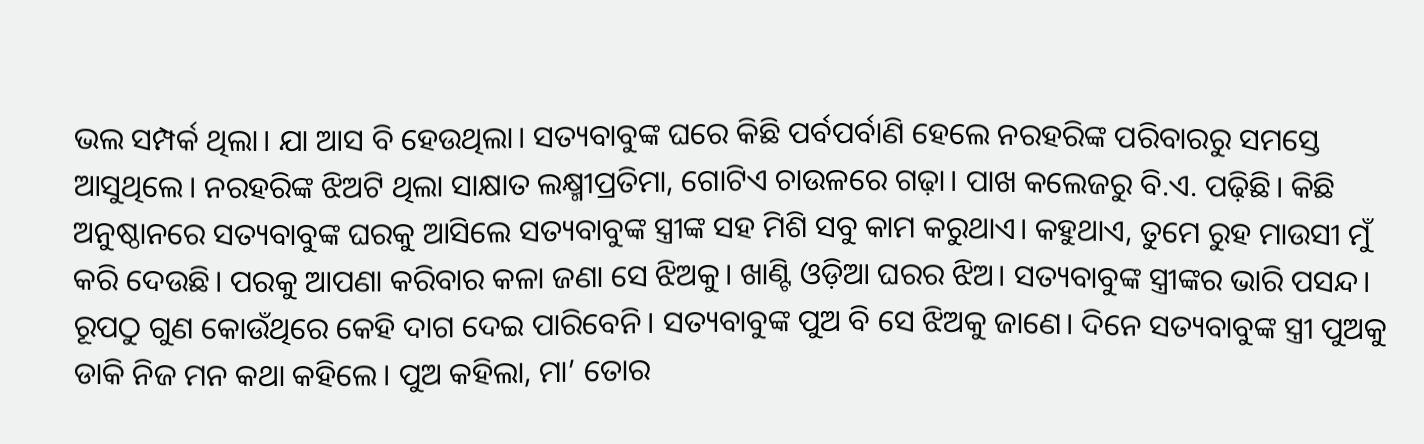ଭଲ ସମ୍ପର୍କ ଥିଲା। ଯା ଆସ ବି ହେଉଥିଲା। ସତ୍ୟବାବୁଙ୍କ ଘରେ କିଛି ପର୍ବପର୍ବାଣି ହେଲେ ନରହରିଙ୍କ ପରିବାରରୁ ସମସ୍ତେ ଆସୁଥିଲେ। ନରହରିଙ୍କ ଝିଅଟି ଥିଲା ସାକ୍ଷାତ ଲକ୍ଷ୍ମୀପ୍ରତିମା, ଗୋଟିଏ ଚାଉଳରେ ଗଢ଼ା। ପାଖ କଲେଜରୁ ବି.ଏ. ପଢ଼ିଛି। କିଛି ଅନୁଷ୍ଠାନରେ ସତ୍ୟବାବୁଙ୍କ ଘରକୁ ଆସିଲେ ସତ୍ୟବାବୁଙ୍କ ସ୍ତ୍ରୀଙ୍କ ସହ ମିଶି ସବୁ କାମ କରୁଥାଏ। କହୁଥାଏ, ତୁମେ ରୁହ ମାଉସୀ ମୁଁ କରି ଦେଉଛି। ପରକୁ ଆପଣା କରିବାର କଳା ଜଣା ସେ ଝିଅକୁ। ଖାଣ୍ଟି ଓଡ଼ିଆ ଘରର ଝିଅ। ସତ୍ୟବାବୁଙ୍କ ସ୍ତ୍ରୀଙ୍କର ଭାରି ପସନ୍ଦ। ରୂପଠୁ ଗୁଣ କୋଉଁଥିରେ କେହି ଦାଗ ଦେଇ ପାରିବେନି। ସତ୍ୟବାବୁଙ୍କ ପୁଅ ବି ସେ ଝିଅକୁ ଜାଣେ। ଦିନେ ସତ୍ୟବାବୁଙ୍କ ସ୍ତ୍ରୀ ପୁଅକୁ ଡାକି ନିଜ ମନ କଥା କହିଲେ। ପୁଅ କହିଲା, ମା’ ତୋର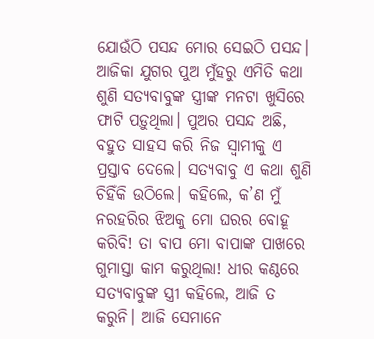ଯୋଉଁଠି ପସନ୍ଦ ମୋର ସେଇଠି ପସନ୍ଦ। ଆଜିକା ଯୁଗର ପୁଅ ମୁଁହରୁ ଏମିତି କଥା ଶୁଣି ସତ୍ୟବାବୁଙ୍କ ସ୍ତ୍ରୀଙ୍କ ମନଟା ଖୁସିରେ ଫାଟି ପଡ଼ୁଥିଲା। ପୁଅର ପସନ୍ଦ ଅଛି, ବହୁତ ସାହସ କରି ନିଜ ସ୍ବାମୀକୁ ଏ ପ୍ରସ୍ତାବ ଦେଲେ। ସତ୍ୟବାବୁ ଏ କଥା ଶୁଣି ଚିହିଁକି ଉଠିଲେ। କହିଲେ, କ’ଣ ମୁଁ ନରହରିର ଝିଅକୁ ମୋ ଘରର ବୋହୂ କରିବି! ତା ବାପ ମୋ ବାପାଙ୍କ ପାଖରେ ଗୁମାସ୍ତା କାମ କରୁଥିଲା! ଧୀର କଣ୍ଠରେ ସତ୍ୟବାବୁଙ୍କ ସ୍ତ୍ରୀ କହିଲେ, ଆଜି ତ କରୁନି। ଆଜି ସେମାନେ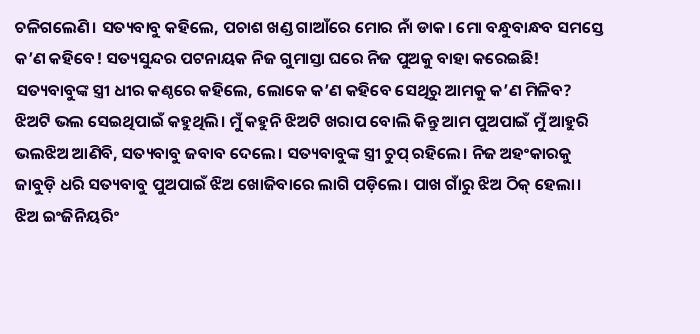ଚଳିଗଲେଣି। ସତ୍ୟବାବୁ କହିଲେ, ପଚାଶ ଖଣ୍ଡ ଗାଆଁରେ ମୋର ନାଁ ଡାକ। ମୋ ବନ୍ଧୁବାନ୍ଧବ ସମସ୍ତେ କ’ଣ କହିବେ! ସତ୍ୟସୁନ୍ଦର ପଟନାୟକ ନିଜ ଗୁମାସ୍ତା ଘରେ ନିଜ ପୁଅକୁ ବାହା କରେଇଛି! ସତ୍ୟବାବୁଙ୍କ ସ୍ତ୍ରୀ ଧୀର କଣ୍ଠରେ କହିଲେ, ଲୋକେ କ’ଣ କହିବେ ସେଥିରୁ ଆମକୁ କ’ଣ ମିଳିବ? ଝିଅଟି ଭଲ ସେଇଥିପାଇଁ କହୁଥିଲି। ମୁଁ କହୁନି ଝିଅଟି ଖରାପ ବୋଲି କିନ୍ତୁ ଆମ ପୁଅପାଇଁ ମୁଁ ଆହୁରି ଭଲଝିଅ ଆଣିବି, ସତ୍ୟବାବୁ ଜବାବ ଦେଲେ। ସତ୍ୟବାବୁଙ୍କ ସ୍ତ୍ରୀ ଚୁପ୍ ରହିଲେ। ନିଜ ଅହଂକାରକୁ ଜାବୁଡ଼ି ଧରି ସତ୍ୟବାବୁ ପୁଅପାଇଁ ଝିଅ ଖୋଜିବାରେ ଲାଗି ପଡ଼ିଲେ। ପାଖ ଗାଁରୁ ଝିଅ ଠିକ୍ ହେଲା। ଝିଅ ଇଂଜିନିୟରିଂ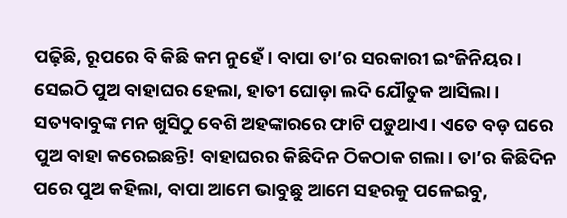ପଢ଼ିଛି, ରୂପରେ ବି କିଛି କମ ନୁହେଁ। ବାପା ତା’ର ସରକାରୀ ଇଂଜିନିୟର। ସେଇଠି ପୁଅ ବାହାଘର ହେଲା, ହାତୀ ଘୋଡ଼ା ଲଦି ଯୌତୁକ ଆସିଲା। ସତ୍ୟବାବୁଙ୍କ ମନ ଖୁସିଠୁ ବେଶି ଅହଙ୍କାରରେ ଫାଟି ପଡ଼ୁଥାଏ। ଏତେ ବଡ଼ ଘରେ ପୁଅ ବାହା କରେଇଛନ୍ତି! ବାହାଘରର କିଛିଦିନ ଠିକଠାକ ଗଲା। ତା’ର କିଛିଦିନ ପରେ ପୁଅ କହିଲା, ବାପା ଆମେ ଭାବୁଛୁ ଆମେ ସହରକୁ ପଳେଇବୁ,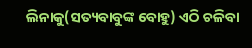ଲିନାକୁ(ସତ୍ୟବାବୁଙ୍କ ବୋହୁ) ଏଠି ଚଳିବା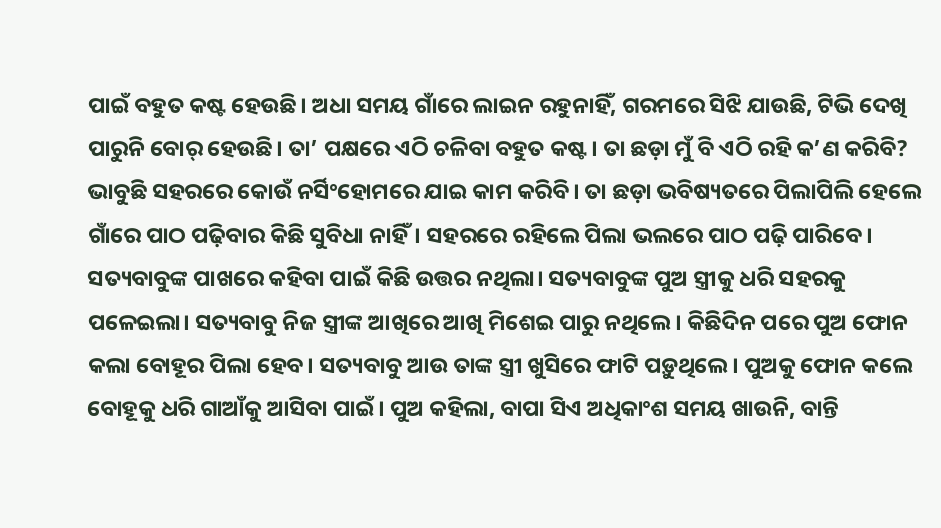ପାଇଁ ବହୁତ କଷ୍ଟ ହେଉଛି। ଅଧା ସମୟ ଗାଁରେ ଲାଇନ ରହୁନାହିଁ, ଗରମରେ ସିଝି ଯାଉଛି, ଟିଭି ଦେଖି ପାରୁନି ବୋର୍ ହେଉଛି। ତା’ ପକ୍ଷରେ ଏଠି ଚଳିବା ବହୁତ କଷ୍ଟ। ତା ଛଡ଼ା ମୁଁ ବି ଏଠି ରହି କ’ଣ କରିବି? ଭାବୁଛି ସହରରେ କୋଉଁ ନର୍ସିଂହୋମରେ ଯାଇ କାମ କରିବି। ତା ଛଡ଼ା ଭବିଷ୍ୟତରେ ପିଲାପିଲି ହେଲେ ଗାଁରେ ପାଠ ପଢ଼ିବାର କିଛି ସୁବିଧା ନାହିଁ। ସହରରେ ରହିଲେ ପିଲା ଭଲରେ ପାଠ ପଢ଼ି ପାରିବେ। ସତ୍ୟବାବୁଙ୍କ ପାଖରେ କହିବା ପାଇଁ କିଛି ଉତ୍ତର ନଥିଲା। ସତ୍ୟବାବୁଙ୍କ ପୁଅ ସ୍ତ୍ରୀକୁ ଧରି ସହରକୁ ପଳେଇଲା। ସତ୍ୟବାବୁ ନିଜ ସ୍ତ୍ରୀଙ୍କ ଆଖିରେ ଆଖି ମିଶେଇ ପାରୁ ନଥିଲେ। କିଛିଦିନ ପରେ ପୁଅ ଫୋନ କଲା ବୋହୂର ପିଲା ହେବ। ସତ୍ୟବାବୁ ଆଉ ତାଙ୍କ ସ୍ତ୍ରୀ ଖୁସିରେ ଫାଟି ପଡ଼ୁଥିଲେ। ପୁଅକୁ ଫୋନ କଲେ ବୋହୂକୁ ଧରି ଗାଆଁକୁ ଆସିବା ପାଇଁ। ପୁଅ କହିଲା, ବାପା ସିଏ ଅଧିକାଂଶ ସମୟ ଖାଉନି, ବାନ୍ତି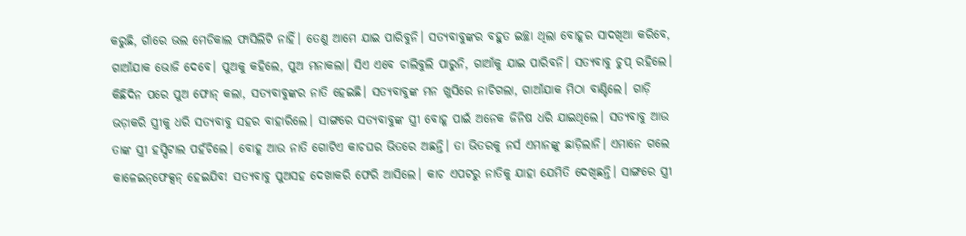କରୁଛି, ଗାଁରେ ଭଲ ମେଡିକାଲ ଫାସିଲିଟି ନାହିଁ। ତେଣୁ ଆମେ ଯାଇ ପାରିବୁନି। ସତ୍ୟବାବୁଙ୍କର ବହୁତ ଇଚ୍ଛା ଥିଲା ବୋହୂର ସାଦଖିଆ କରିବେ, ଗାଆଁଯାକ ଭୋଜି ଦେବେ। ପୁଅକୁ କହିଲେ, ପୁଅ ମନାକଲା। ସିଏ ଏବେ ଚାଲିବୁଲି ପାରୁନି, ଗାଆଁକୁ ଯାଇ ପାରିବନି। ସତ୍ୟବାବୁ ଚୁପ୍ ରହିଲେ। କିଛିଦିନ ପରେ ପୁଅ ଫୋନ୍‌ କଲା, ସତ୍ୟବାବୁଙ୍କର ନାତି ହେଇଛି। ସତ୍ୟବାବୁଙ୍କ ମନ ଖୁସିରେ ନାଚିଗଲା, ଗାଆଁଯାକ ମିଠା ବାଣ୍ଟିଲେ। ଗାଡ଼ି ଭଡ଼ାକରି ସ୍ତ୍ରୀକୁ ଧରି ସତ୍ୟବାବୁ ସହର ବାହାରିଲେ। ସାଙ୍ଗରେ ସତ୍ୟବାବୁଙ୍କ ସ୍ତ୍ରୀ ବୋହୂ ପାଇଁ ଅନେକ ଜିନିଷ ଧରି ଯାଇଥିଲେ। ସତ୍ୟବାବୁ ଆଉ ତାଙ୍କ ସ୍ତ୍ରୀ ହସ୍ପିଟାଲ ପହଁଚିଲେ। ବୋହୂ ଆଉ ନାତି ଗୋଟିଏ କାଚଘର ଭିତରେ ଅଛନ୍ତି। ତା ଭିତରକୁ ନର୍ସ ଏମାନଙ୍କୁ ଛାଡ଼ିଲାନି। ଏମାନେ ଗଲେ କାଳେଇନ୍‌ଫେକ୍ସନ୍‌ ହେଇଯିବ! ସତ୍ୟବାବୁ ପୁଅସହ ଦେଖାକରି ଫେରି ଆସିଲେ। କାଚ ଏପଟରୁ ନାତିକୁ ଯାହା ଯେମିତି ଦେଖିଛନ୍ତି। ସାଙ୍ଗରେ ସ୍ତ୍ରୀ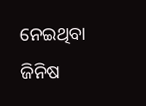ନେଇଥିବା ଜିନିଷ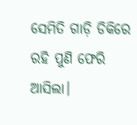ସେମିତି ଗାଡ଼ି ଡିକିରେ ରହି ପୁଣି ଫେରି ଆସିଲା।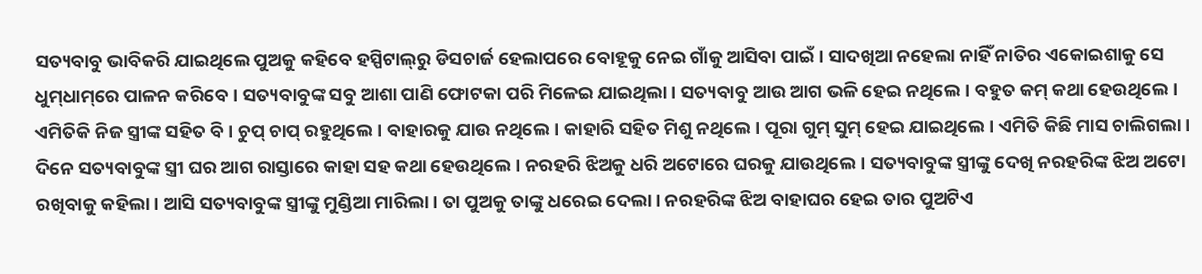ସତ୍ୟବାବୁ ଭାବିକରି ଯାଇଥିଲେ ପୁଅକୁ କହିବେ ହସ୍ପିଟାଲ୍‌ରୁ ଡିସଚାର୍ଜ ହେଲାପରେ ବୋହୂକୁ ନେଇ ଗାଁକୁ ଆସିବା ପାଇଁ। ସାଦଖିଆ ନହେଲା ନାହିଁ ନାତିର ଏକୋଇଶାକୁ ସେ ଧୁମ୍‌ଧାମ୍‌ରେ ପାଳନ କରିବେ। ସତ୍ୟବାବୁଙ୍କ ସବୁ ଆଶା ପାଣି ଫୋଟକା ପରି ମିଳେଇ ଯାଇଥିଲା। ସତ୍ୟବାବୁ ଆଉ ଆଗ ଭଳି ହେଇ ନଥିଲେ। ବହୁତ କମ୍ କଥା ହେଉଥିଲେ। ଏମିତିକି ନିଜ ସ୍ତ୍ରୀଙ୍କ ସହିତ ବି। ଚୁପ୍ ଚାପ୍ ରହୁଥିଲେ। ବାହାରକୁ ଯାଉ ନଥିଲେ। କାହାରି ସହିତ ମିଶୁ ନଥିଲେ। ପୂରା ଗୁମ୍ ସୁମ୍ ହେଇ ଯାଇଥିଲେ। ଏମିତି କିଛି ମାସ ଚାଲିଗଲା। ଦିନେ ସତ୍ୟବାବୁଙ୍କ ସ୍ତ୍ରୀ ଘର ଆଗ ରାସ୍ତାରେ କାହା ସହ କଥା ହେଉଥିଲେ। ନରହରି ଝିଅକୁ ଧରି ଅଟୋରେ ଘରକୁ ଯାଉଥିଲେ। ସତ୍ୟବାବୁଙ୍କ ସ୍ତ୍ରୀଙ୍କୁ ଦେଖି ନରହରିଙ୍କ ଝିଅ ଅଟୋ ରଖିବାକୁ କହିଲା। ଆସି ସତ୍ୟବାବୁଙ୍କ ସ୍ତ୍ରୀଙ୍କୁ ମୁଣ୍ଡିଆ ମାରିଲା। ତା ପୁଅକୁ ତାଙ୍କୁ ଧରେଇ ଦେଲା। ନରହରିଙ୍କ ଝିଅ ବାହାଘର ହେଇ ତାର ପୁଅଟିଏ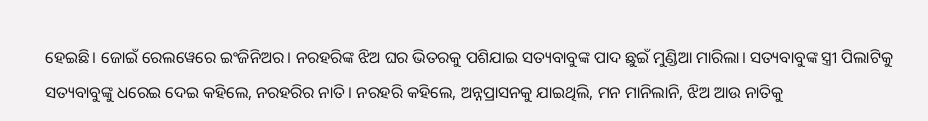ହେଇଛି। ଜୋଇଁ ରେଲୱେରେ ଇଂଜିନିଅର। ନରହରିଙ୍କ ଝିଅ ଘର ଭିତରକୁ ପଶିଯାଇ ସତ୍ୟବାବୁଙ୍କ ପାଦ ଛୁଇଁ ମୁଣ୍ଡିଆ ମାରିଲା। ସତ୍ୟବାବୁଙ୍କ ସ୍ତ୍ରୀ ପିଲାଟିକୁ ସତ୍ୟବାବୁଙ୍କୁ ଧରେଇ ଦେଇ କହିଲେ, ନରହରିର ନାତି। ନରହରି କହିଲେ, ଅନ୍ନପ୍ରାସନକୁ ଯାଇଥିଲି, ମନ ମାନିଲାନି, ଝିଅ ଆଉ ନାତିକୁ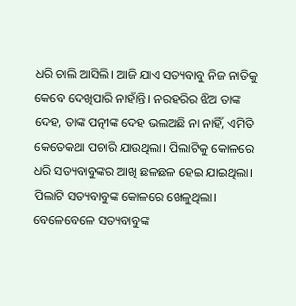ଧରି ଚାଲି ଆସିଲି। ଆଜି ଯାଏ ସତ୍ୟବାବୁ ନିଜ ନାତିକୁ କେବେ ଦେଖିପାରି ନାହାଁନ୍ତି। ନରହରିର ଝିଅ ତାଙ୍କ ଦେହ, ତାଙ୍କ ପତ୍ନୀଙ୍କ ଦେହ ଭଲଅଛି ନା ନାହିଁ, ଏମିତି କେତେକଥା ପଚାରି ଯାଉଥିଲା। ପିଲାଟିକୁ କୋଳରେ ଧରି ସତ୍ୟବାବୁଙ୍କର ଆଖି ଛଳଛଳ ହେଇ ଯାଇଥିଲା। ପିଲାଟି ସତ୍ୟବାବୁଙ୍କ କୋଳରେ ଖେଳୁଥିଲା। ବେଳେବେଳେ ସତ୍ୟବାବୁଙ୍କ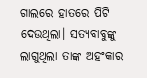ଗାଲରେ ହାତରେ ପିଟି ଦେଉଥିଲା। ସତ୍ୟବାବୁଙ୍କୁ ଲାଗୁଥିଲା ତାଙ୍କ ଅହଂକାର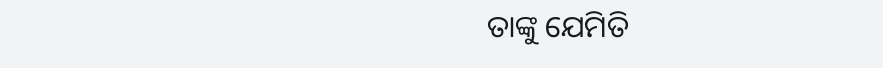ତାଙ୍କୁ ଯେମିତି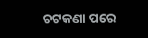ଚଟକଣା ପରେ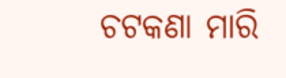ଚଟକଣା ମାରି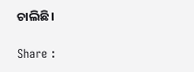ଚାଲିଛି।

Share :